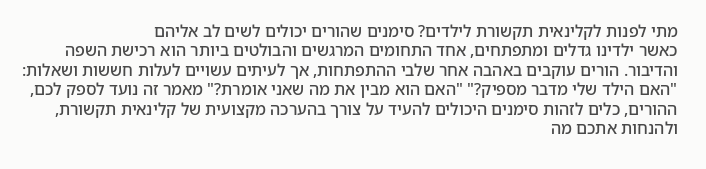מתי לפנות לקלינאית תקשורת לילדים? סימנים שהורים יכולים לשים לב אליהם
כאשר ילדינו גדלים ומתפתחים, אחד התחומים המרגשים והבולטים ביותר הוא רכישת השפה והדיבור. הורים עוקבים באהבה אחר שלבי ההתפתחות, אך לעיתים עשויים לעלות חששות ושאלות: "האם הילד שלי מדבר מספיק?" "האם הוא מבין את מה שאני אומרת?" מאמר זה נועד לספק לכם, ההורים, כלים לזהות סימנים היכולים להעיד על צורך בהערכה מקצועית של קלינאית תקשורת, ולהנחות אתכם מה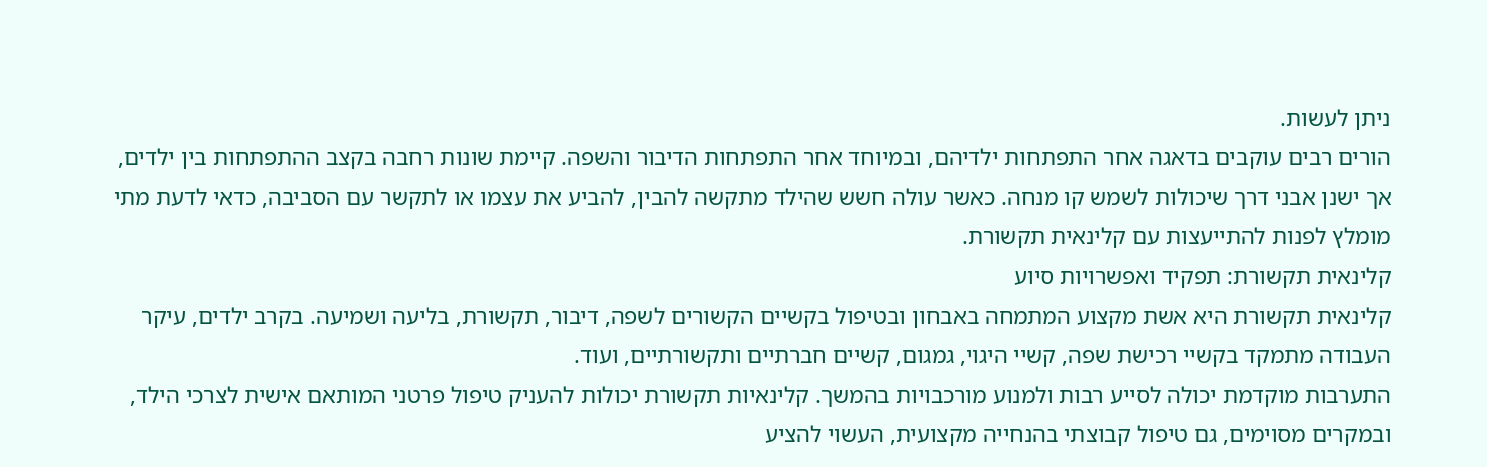ניתן לעשות.
הורים רבים עוקבים בדאגה אחר התפתחות ילדיהם, ובמיוחד אחר התפתחות הדיבור והשפה. קיימת שונות רחבה בקצב ההתפתחות בין ילדים, אך ישנן אבני דרך שיכולות לשמש קו מנחה. כאשר עולה חשש שהילד מתקשה להבין, להביע את עצמו או לתקשר עם הסביבה, כדאי לדעת מתי מומלץ לפנות להתייעצות עם קלינאית תקשורת.
קלינאית תקשורת: תפקיד ואפשרויות סיוע
קלינאית תקשורת היא אשת מקצוע המתמחה באבחון ובטיפול בקשיים הקשורים לשפה, דיבור, תקשורת, בליעה ושמיעה. בקרב ילדים, עיקר העבודה מתמקד בקשיי רכישת שפה, קשיי היגוי, גמגום, קשיים חברתיים ותקשורתיים, ועוד.
התערבות מוקדמת יכולה לסייע רבות ולמנוע מורכבויות בהמשך. קלינאיות תקשורת יכולות להעניק טיפול פרטני המותאם אישית לצרכי הילד, ובמקרים מסוימים, גם טיפול קבוצתי בהנחייה מקצועית, העשוי להציע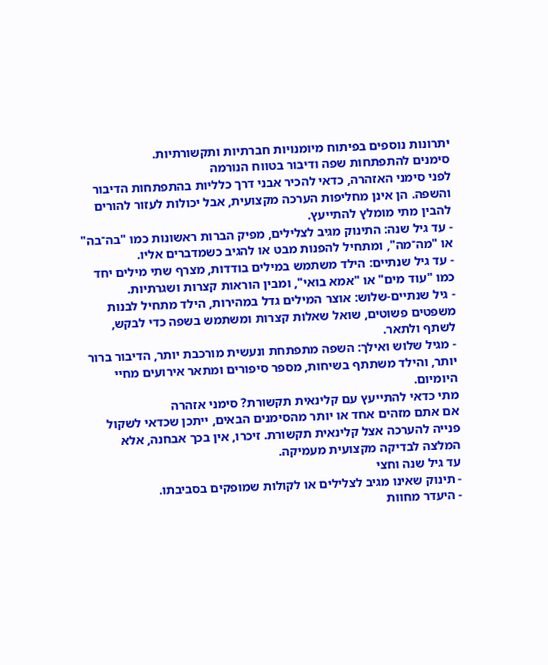יתרונות נוספים בפיתוח מיומנויות חברתיות ותקשורתיות.
סימנים להתפתחות שפה ודיבור בטווח הנורמה
לפני סימני האזהרה, כדאי להכיר אבני דרך כלליות בהתפתחות הדיבור והשפה. הן אינן מחליפות הערכה מקצועית, אבל יכולות לעזור להורים להבין מתי מומלץ להתייעץ.
- עד גיל שנה: התינוק מגיב לצלילים, מפיק הברות ראשונות כמו "בה־בה" או "מה־מה", ומתחיל להפנות מבט או להגיב כשמדברים אליו.
- עד גיל שנתיים: הילד משתמש במילים בודדות, מצרף שתי מילים יחד כמו "עוד מים" או "אמא בואי", ומבין הוראות קצרות ושגרתיות.
- גיל שנתיים-שלוש: אוצר המילים גדל במהירות, הילד מתחיל לבנות משפטים פשוטים, שואל שאלות קצרות ומשתמש בשפה כדי לבקש, לשתף ולתאר.
- מגיל שלוש ואילך: השפה מתפתחת ונעשית מורכבת יותר, הדיבור ברור יותר, והילד משתתף בשיחות, מספר סיפורים ומתאר אירועים מחיי היומיום.
מתי כדאי להתייעץ עם קלינאית תקשורת? סימני אזהרה
אם אתם מזהים אחד או יותר מהסימנים הבאים, ייתכן שכדאי לשקול פנייה להערכה אצל קלינאית תקשורת. זיכרו, אין בכך אבחנה, אלא המלצה לבדיקה מקצועית מעמיקה.
עד גיל שנה וחצי
- תינוק שאינו מגיב לצלילים או לקולות שמופקים בסביבתו.
- היעדר מחוות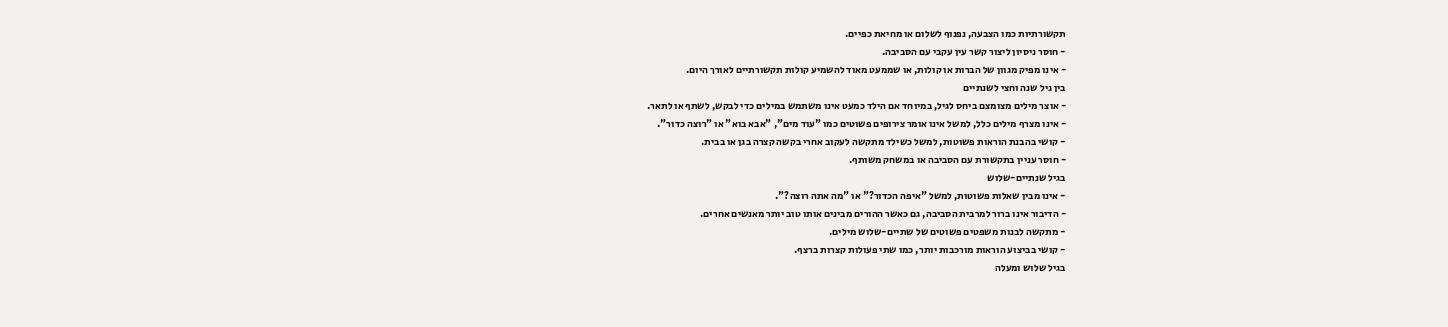תקשורתיות כמו הצבעה, נפנוף לשלום או מחיאת כפיים.
- חוסר ניסיון ליצור קשר עין עקבי עם הסביבה.
- אינו מפיק מגוון של הברות או קולות, או שממעט מאוד להשמיע קולות תקשורתיים לאורך היום.
בין גיל שנה וחצי לשנתיים
- אוצר מילים מצומצם ביחס לגיל, במיוחד אם הילד כמעט אינו משתמש במילים כדי לבקש, לשתף או לתאר.
- אינו מצרף מילים כלל, למשל אינו אומר צירופים פשוטים כמו "עוד מים", "אבא בוא" או "רוצה כדור".
- קושי בהבנת הוראות פשוטות, למשל כשילד מתקשה לעקוב אחרי בקשה קצרה בגן או בבית.
- חוסר עניין בתקשורת עם הסביבה או במשחק משותף.
בגיל שנתיים-שלוש
- אינו מבין שאלות פשוטות, למשל "איפה הכדור?" או "מה אתה רוצה?".
- הדיבור אינו ברור למרבית הסביבה, גם כאשר ההורים מבינים אותו טוב יותר מאנשים אחרים.
- מתקשה לבנות משפטים פשוטים של שתיים-שלוש מילים.
- קושי בביצוע הוראות מורכבות יותר, כמו שתי פעולות קצרות ברצף.
בגיל שלוש ומעלה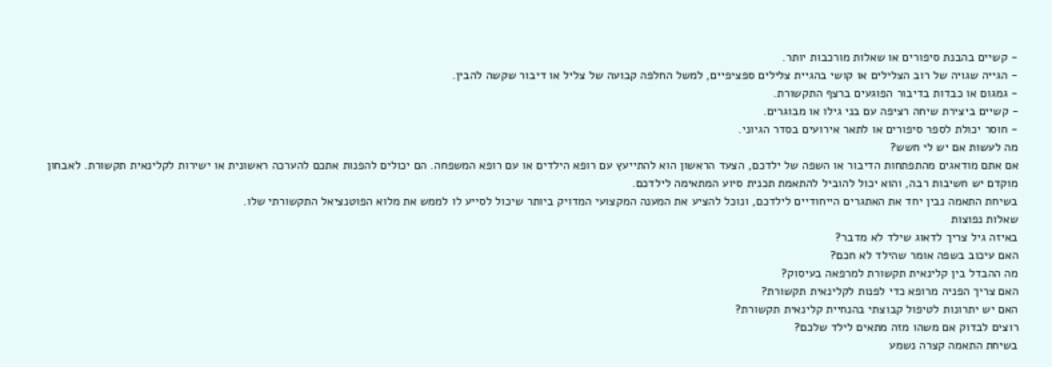- קשיים בהבנת סיפורים או שאלות מורכבות יותר.
- הגייה שגויה של רוב הצלילים או קושי בהגיית צלילים ספציפיים, למשל החלפה קבועה של צליל או דיבור שקשה להבין.
- גמגום או כבדות בדיבור הפוגעים ברצף התקשורת.
- קשיים ביצירת שיחה רציפה עם בני גילו או מבוגרים.
- חוסר יכולת לספר סיפורים או לתאר אירועים בסדר הגיוני.
מה לעשות אם יש לי חשש?
אם אתם מודאגים מהתפתחות הדיבור או השפה של ילדכם, הצעד הראשון הוא להתייעץ עם רופא הילדים או עם רופא המשפחה. הם יכולים להפנות אתכם להערכה ראשונית או ישירות לקלינאית תקשורת. לאבחון מוקדם יש חשיבות רבה, והוא יכול להוביל להתאמת תכנית סיוע המתאימה לילדכם.
בשיחת התאמה נבין יחד את האתגרים הייחודיים לילדכם, ונוכל להציע את המענה המקצועי המדויק ביותר שיכול לסייע לו לממש את מלוא הפוטנציאל התקשורתי שלו.
שאלות נפוצות
באיזה גיל צריך לדאוג שילד לא מדבר?
האם עיכוב בשפה אומר שהילד לא חכם?
מה ההבדל בין קלינאית תקשורת למרפאה בעיסוק?
האם צריך הפניה מרופא כדי לפנות לקלינאית תקשורת?
האם יש יתרונות לטיפול קבוצתי בהנחיית קלינאית תקשורת?
רוצים לבדוק אם משהו מזה מתאים לילד שלכם?
בשיחת התאמה קצרה נשמע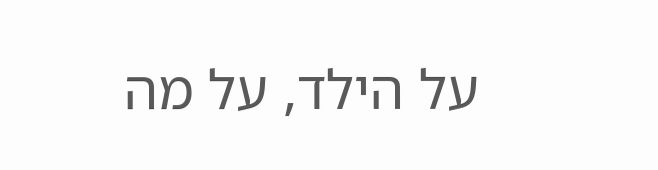על הילד, על מה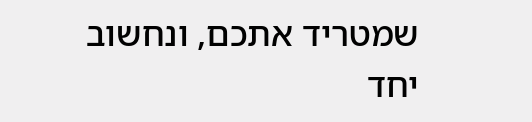שמטריד אתכם, ונחשוב יחד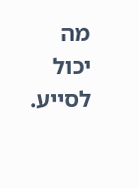מה יכול לסייע.